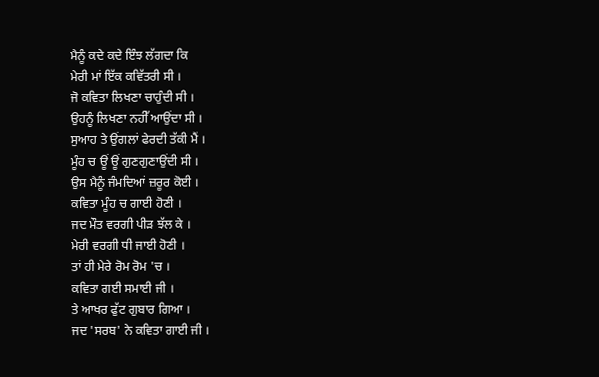ਮੈਨੂੰ ਕਦੇ ਕਦੇ ਇੰਝ ਲੱਗਦਾ ਕਿ
ਮੇਰੀ ਮਾਂ ਇੱਕ ਕਵਿੱਤਰੀ ਸੀ ।
ਜੋ ਕਵਿਤਾ ਲਿਖਣਾ ਚਾਹੁੰਦੀ ਸੀ ।
ਉਹਨੂੰ ਲਿਖਣਾ ਨਹੀੱ ਆਉਂਦਾ ਸੀ ।
ਸੁਆਹ ਤੇ ਉਂਗਲਾਂ ਫੇਰਦੀ ਤੱਕੀ ਮੈਂ ।
ਮੂੰਹ ਚ ਊਂ ਊਂ ਗੁਣਗੁਣਾਉਂਦੀ ਸੀ ।
ਉਸ ਮੈਨੂੰ ਜੰਮਦਿਆਂ ਜ਼ਰੂਰ ਕੋਈ ।
ਕਵਿਤਾ ਮੂੰਹ ਚ ਗਾਈ ਹੋਣੀ ।
ਜਦ ਮੌਤ ਵਰਗੀ ਪੀੜ ਝੱਲ ਕੇ ।
ਮੇਰੀ ਵਰਗੀ ਧੀ ਜਾਈ ਹੋਣੀ ।
ਤਾਂ ਹੀ ਮੇਰੇ ਰੋਮ ਰੋਮ 'ਚ ।
ਕਵਿਤਾ ਗਈ ਸਮਾਈ ਜੀ ।
ਤੇ ਆਖਰ ਫੁੱਟ ਗੁਬਾਰ ਗਿਆ ।
ਜਦ 'ਸਰਬ' ਨੇ ਕਵਿਤਾ ਗਾਈ ਜੀ ।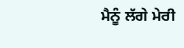ਮੈਨੂੰ ਲੱਗੇ ਮੇਰੀ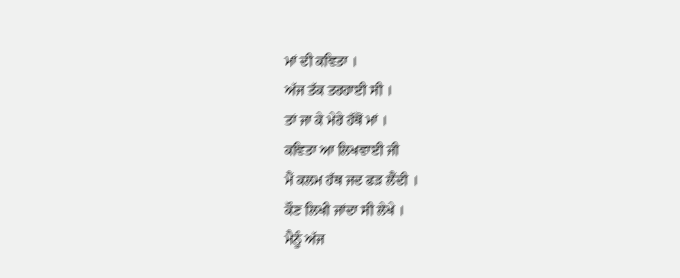ਮਾਂ ਦੀ ਕਵਿਤਾ ।
ਅੱਜ ਤੱਕ ਤਰਹਾਈ ਸੀ ।
ਤਾਂ ਜਾ ਕੇ ਮੇਰੇ ਹੱਥੋਂ ਮਾਂ ।
ਕਵਿਤਾ ਆ ਲਿਖਵਾਈ ਜੀ
ਮੈਂ ਕਲਮ ਹੱਥ ਜਦ ਫੜ ਲੈਂਦੀ ।
ਕੌਣ ਲਿਖੀ ਜਾਂਦਾ ਸੀ ਲੇਖੇ ।
ਮੈਨੂੰ ਅੱਜ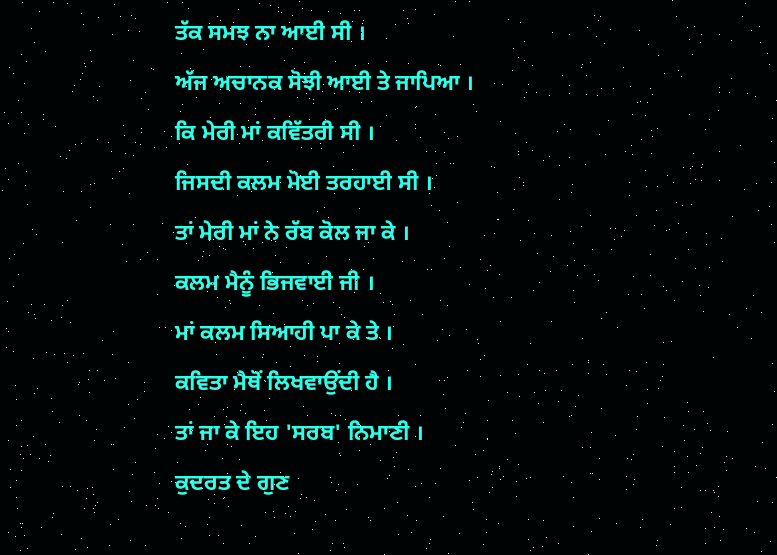ਤੱਕ ਸਮਝ ਨਾ ਆਈ ਸੀ ।
ਅੱਜ ਅਚਾਨਕ ਸੋਝੀ ਆਈ ਤੇ ਜਾਪਿਆ ।
ਕਿ ਮੇਰੀ ਮਾਂ ਕਵਿੱਤਰੀ ਸੀ ।
ਜਿਸਦੀ ਕਲਮ ਮੋਈ ਤਰਹਾਈ ਸੀ ।
ਤਾਂ ਮੇਰੀ ਮਾਂ ਨੇ ਰੱਬ ਕੋਲ ਜਾ ਕੇ ।
ਕਲਮ ਮੈਨੂੰ ਭਿਜਵਾਈ ਜੀ ।
ਮਾਂ ਕਲਮ ਸਿਆਹੀ ਪਾ ਕੇ ਤੇ ।
ਕਵਿਤਾ ਮੈਥੋਂ ਲਿਖਵਾਉਂਦੀ ਹੈ ।
ਤਾਂ ਜਾ ਕੇ ਇਹ 'ਸਰਬ' ਨਿਮਾਣੀ ।
ਕੁਦਰਤ ਦੇ ਗੁਣ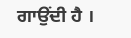ਗਾਉਂਦੀ ਹੈ ।